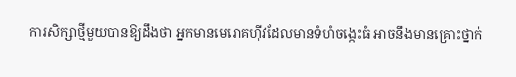ការសិក្សាថ្មីមួយបានឱ្យដឹងថា អ្នកមានមេរោគហ៊ីវដែលមានទំហំចង្កេះធំ អាចនឹងមានគ្រោះថ្នាក់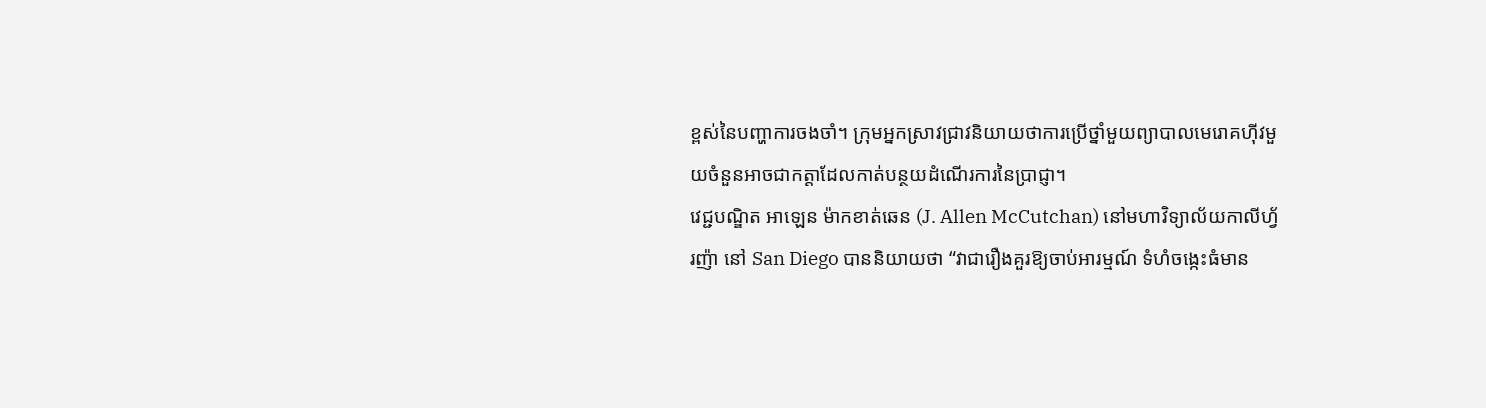ខ្ពស់នៃបញ្ហាការចងចាំ។ ក្រុមអ្នកស្រាវជ្រាវនិយាយថាការប្រើថ្នាំមួយព្យាបាលមេរោគហ៊ីវមួយចំនួនអាចជាកត្តាដែលកាត់បន្ថយដំណើរការនៃប្រាជ្ញា។
វេជ្ជបណ្ឌិត អាឡេន ម៉ាកខាត់ឆេន (J. Allen McCutchan) នៅមហាវិទ្យាល័យកាលីហ្វ័រញ៉ា នៅ San Diego បាននិយាយថា “វាជារឿងគួរឱ្យចាប់អារម្មណ៍ ទំហំចង្កេះធំមាន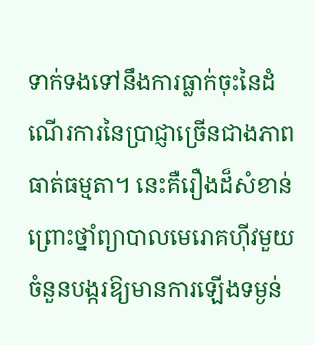ទាក់ទងទៅនឹងការធ្លាក់ចុះនៃដំណើរការនៃប្រាជ្ញាច្រើនជាងភាពធាត់ធម្មតា។ នេះគឺរឿងដ៏សំខាន់ព្រោះថ្នាំព្យាបាលមេរោគហ៊ីវមួយចំនួនបង្ករឱ្យមានការឡើងទម្ងន់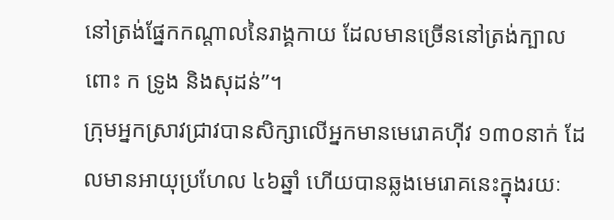នៅត្រង់ផ្នែកកណ្តាលនៃរាង្គកាយ ដែលមានច្រើននៅត្រង់ក្បាលពោះ ក ទ្រូង និងសុដន់”។
ក្រុមអ្នកស្រាវជ្រាវបានសិក្សាលើអ្នកមានមេរោគហ៊ីវ ១៣០នាក់ ដែលមានអាយុប្រហែល ៤៦ឆ្នាំ ហើយបានឆ្លងមេរោគនេះក្នុងរយៈ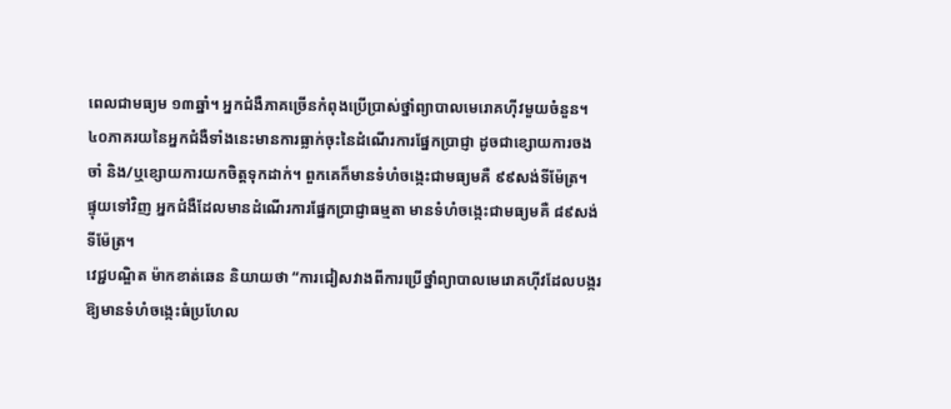ពេលជាមធ្យម ១៣ឆ្នាំ។ អ្នកជំងឺភាគច្រើនកំពុងប្រើប្រាស់ថ្នាំព្យាបាលមេរោគហ៊ីវមួយចំនួន។
៤០ភាគរយនៃអ្នកជំងឺទាំងនេះមានការធ្លាក់ចុះនៃដំណើរការផ្នែកប្រាជ្ញា ដូចជាខ្សោយការចងចាំ និង/ឬខ្សោយការយកចិត្តទុកដាក់។ ពួកគេក៏មានទំហំចង្កេះជាមធ្យមគឺ ៩៩សង់ទីម៉ែត្រ។
ផ្ទុយទៅវិញ អ្នកជំងឺដែលមានដំណើរការផ្នែកប្រាជ្ញាធម្មតា មានទំហំចង្កេះជាមធ្យមគឺ ៨៩សង់ទីម៉ែត្រ។
វេជ្ជបណ្ឌិត ម៉ាកខាត់ឆេន និយាយថា “ការជៀសវាងពីការប្រើថ្នាំព្យាបាលមេរោគហ៊ីវដែលបង្ករឱ្យមានទំហំចង្កេះធំប្រហែល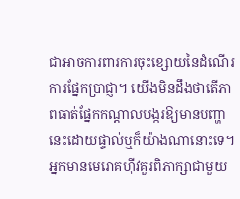ជាអាចការពារការចុះខ្សោយនៃដំណើរការផ្នែកប្រាជ្ញា។ យើងមិនដឹងថាតើភាពធាត់ផ្នែកកណ្តាលបង្ករឱ្យមានបញ្ហានេះដោយផ្ទាល់ឬក៏យ៉ាងណានោះទេ។ អ្នកមានមេរោគហ៊ីវគួរពិភាក្សាជាមួយ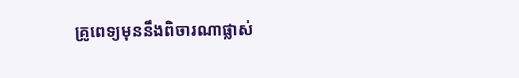គ្រូពេទ្យមុននឹងពិចារណាផ្លាស់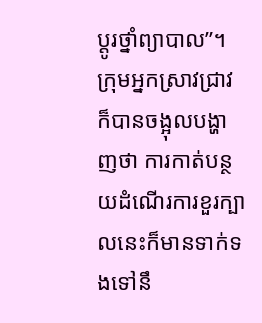ប្តូរថ្នាំព្យាបាល”។
ក្រុមអ្នកស្រាវជ្រាវក៏បានចង្អុលបង្ហាញថា ការកាត់បន្ថយដំណើរការខួរក្បាលនេះក៏មានទាក់ទងទៅនឹ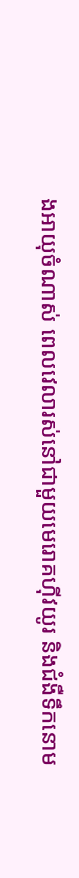ងអាយុចំណាស់ ពេលវេលារស់នៅជាមួយមេរោគហ៊ីវយូរ និងជំងឺទឹកនោម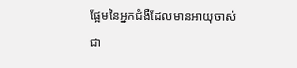ផ្អែមនៃអ្នកជំងឺដែលមានអាយុចាស់ជា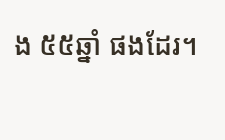ង ៥៥ឆ្នាំ ផងដែរ។